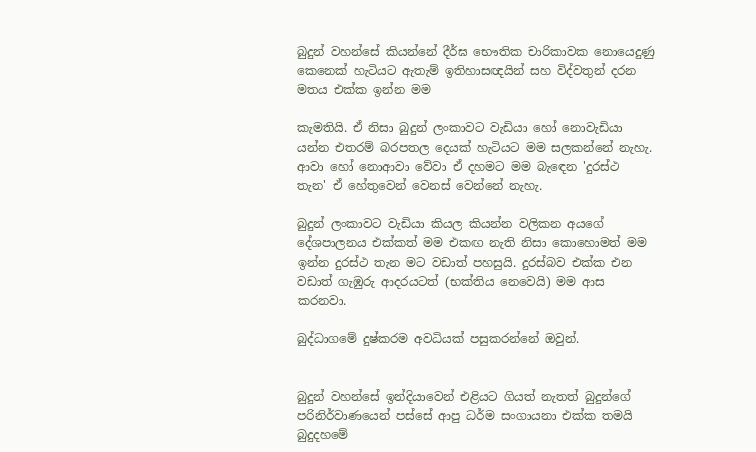බුදුන් වහන්සේ කියන්නේ දීර්ඝ භෞතික චාරිකාවක නොයෙදුණු කෙනෙක් හැටියට ඇතැම් ඉතිහාසඥයින් සහ විද්වතුන් දරන මතය එක්ක ඉන්න මම

කැමතියි. ඒ නිසා බුදුන් ලංකාවට වැඩියා හෝ නොවැඩියා යන්න එතරම් බරපතල දෙයක් හැටියට මම සලකන්නේ නැහැ. ආවා හෝ නොආවා වේවා ඒ දහමට මම බැඳෙන 'දුරස්ථ තැන' ඒ හේතුවෙන් වෙනස් වෙන්නේ නැහැ.

බුදුන් ලංකාවට වැඩියා කියල කියන්න වලිකන අයගේ දේශපාලනය එක්කත් මම එකඟ නැති නිසා කොහොමත් මම ඉන්න දුරස්ථ තැන මට වඩාත් පහසුයි. දුරස්බව එක්ක එන වඩාත් ගැඹුරු ආදරයටත් (භක්තිය නෙවෙයි) මම ආස කරනවා.

බුද්ධාගමේ දුෂ්කරම අවධියක් පසුකරන්නේ ඔවුන්.


බුදුන් වහන්සේ ඉන්දියාවෙන් එළියට ගියත් නැතත් බුදුන්ගේ පරිනිර්වාණයෙන් පස්සේ ආපු ධර්ම සංගායනා එක්ක තමයි බුදුදහමේ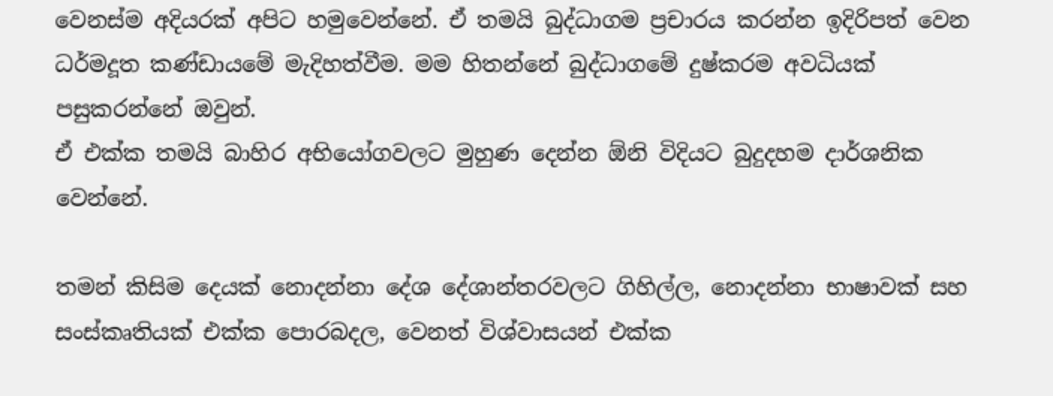වෙනස්ම අදියරක් අපිට හමුවෙන්නේ. ඒ තමයි බුද්ධාගම ප්‍රචාරය කරන්න ඉදිරිපත් වෙන ධර්මදූත කණ්ඩායමේ මැදිහත්වීම. මම හිතන්නේ බුද්ධාගමේ දුෂ්කරම අවධියක් පසුකරන්නේ ඔවුන්.
ඒ එක්ක තමයි බාහිර අභියෝගවලට මුහුණ දෙන්න ඕනි විදියට බුදුදහම දාර්ශනික වෙන්නේ.

තමන් කිසිම දෙයක් නොදන්නා දේශ දේශාන්තරවලට ගිහිල්ල, නොදන්නා භාෂාවක් සහ සංස්කෘතියක් එක්ක පොරබදල, වෙනත් විශ්වාසයන් එක්ක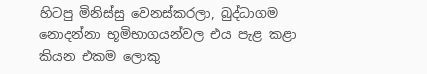හිටපු මිනිස්සු වෙනස්කරලා, බුද්ධාගම නොදන්නා භූමිභාගයන්වල එය පැළ කළා කියන එකම ලොකු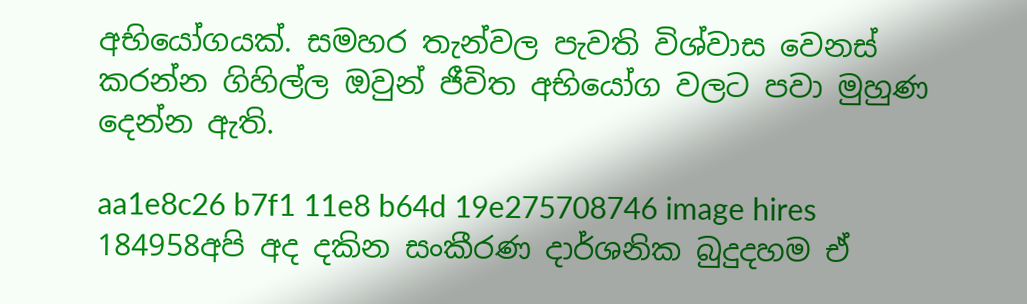අභියෝගයක්. සමහර තැන්වල පැවති විශ්වාස වෙනස් කරන්න ගිහිල්ල ඔවුන් ජීවිත අභියෝග වලට පවා මුහුණ දෙන්න ඇති.

aa1e8c26 b7f1 11e8 b64d 19e275708746 image hires 184958අපි අද දකින සංකීරණ දාර්ශනික බුදුදහම ඒ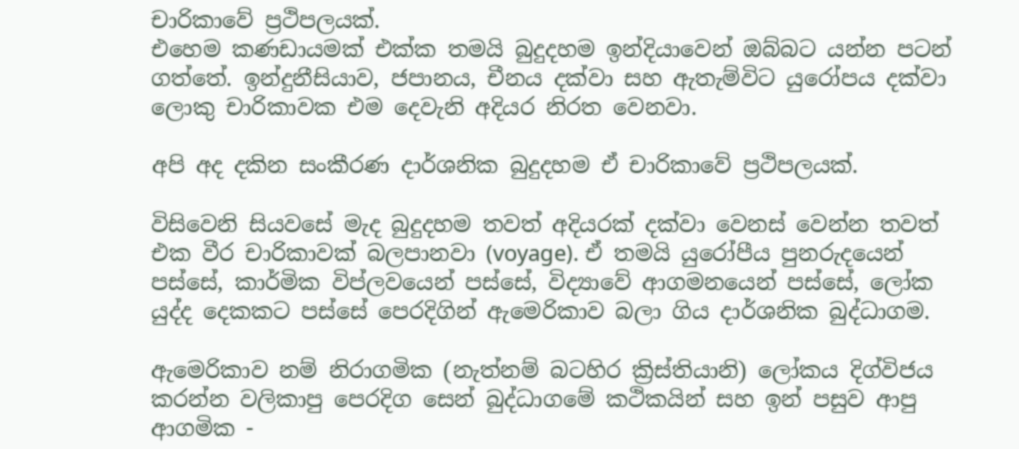චාරිකාවේ ප්‍රථිපලයක්.
එහෙම කණඩායමක් එක්ක තමයි බුදුදහම ඉන්දියාවෙන් ඔබ්බට යන්න පටන් ගත්තේ. ඉන්දුනීසියාව, ජපානය, චීනය දක්වා සහ ඇතැම්විට යුරෝපය දක්වා ලොකු චාරිකාවක එම දෙවැනි අදියර නිරත වෙනවා.

අපි අද දකින සංකීරණ දාර්ශනික බුදුදහම ඒ චාරිකාවේ ප්‍රථිපලයක්.

විසිවෙනි සියවසේ මැද බුදුදහම තවත් අදියරක් දක්වා වෙනස් වෙන්න තවත් එක වීර චාරිකාවක් බලපානවා (voyage). ඒ තමයි යුරෝපීය පුනරුදයෙන් පස්සේ, කාර්මික විප්ලවයෙන් පස්සේ, විද්‍යාවේ ආගමනයෙන් පස්සේ, ලෝක යුද්ද දෙකකට පස්සේ පෙරදිගින් ඇමෙරිකාව බලා ගිය දාර්ශනික බුද්ධාගම.

ඇමෙරිකාව නම් නිරාගමික (නැත්නම් බටහිර ක්‍රිස්තියානි) ලෝකය දිග්විජය කරන්න වලිකාපු පෙරදිග සෙන් බුද්ධාගමේ කථිකයින් සහ ඉන් පසුව ආපු ආගමික -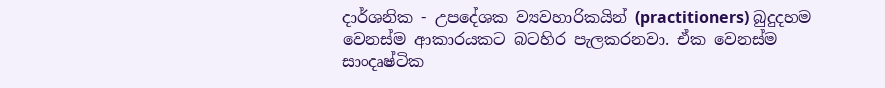දාර්ශනික - උපදේශක ව්‍යවහාරිකයින් (practitioners) බුදුදහම වෙනස්ම ආකාරයකට බටහිර පැලකරනවා. ඒක වෙනස්ම සාංදෘෂ්ටික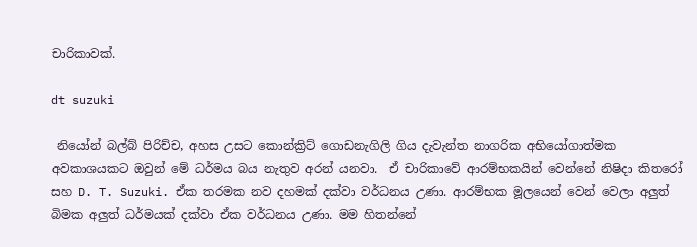චාරිකාවක්.

dt suzuki

 නියෝන් බල්බ් පිරිච්ච, අහස උසට කොන්ක්‍රිට් ගොඩනැගිලි ගිය දැවැන්ත නාගරික අභියෝගාත්මක අවකාශයකට ඔවුන් මේ ධර්මය බය නැතුව අරන් යනවා.  ඒ චාරිකාවේ ආරම්භකයින් වෙන්නේ නිෂිදා කිතරෝ සහ D. T. Suzuki. ඒක තරමක නව දහමක් දක්වා වර්ධනය උණා. ආරම්භක මූලයෙන් වෙන් වෙලා අලුත් බිමක අලුත් ධර්මයක් දක්වා ඒක වර්ධනය උණා. මම හිතන්නේ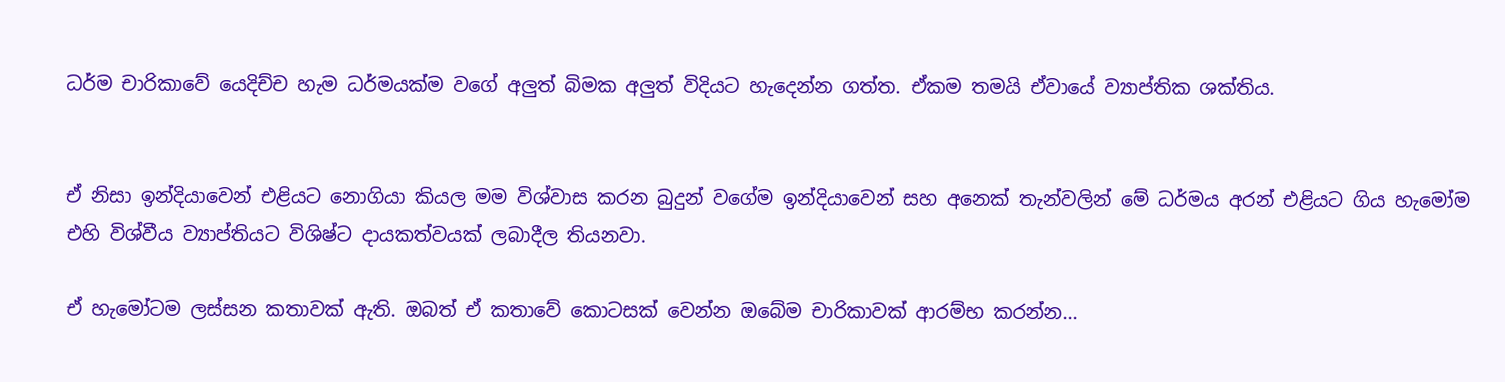ධර්ම චාරිකාවේ යෙදිච්ච හැම ධර්මයක්ම වගේ අලුත් බිමක අලුත් විදියට හැදෙන්න ගත්ත. ඒකම තමයි ඒවායේ ව්‍යාප්තික ශක්තිය.


ඒ නිසා ඉන්දියාවෙන් එළියට නොගියා කියල මම විශ්වාස කරන බුදුන් වගේම ඉන්දියාවෙන් සහ අනෙක් තැන්වලින් මේ ධර්මය අරන් එළියට ගිය හැමෝම එහි විශ්වීය ව්‍යාප්තියට විශිෂ්ට දායකත්වයක් ලබාදීල තියනවා.

ඒ හැමෝටම ලස්සන කතාවක් ඇති. ඔබත් ඒ කතාවේ කොටසක් වෙන්න ඔබේම චාරිකාවක් ආරම්භ කරන්න...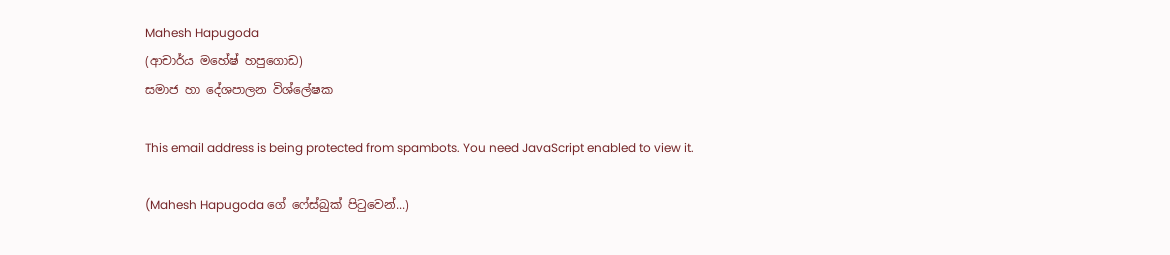Mahesh Hapugoda
(ආචාර්ය මහේෂ් හපුගොඩ)
සමාජ හා දේශපාලන විශ්ලේෂක

This email address is being protected from spambots. You need JavaScript enabled to view it.

(Mahesh Hapugoda ගේ ෆේස්බුක් පිටුවෙන්...)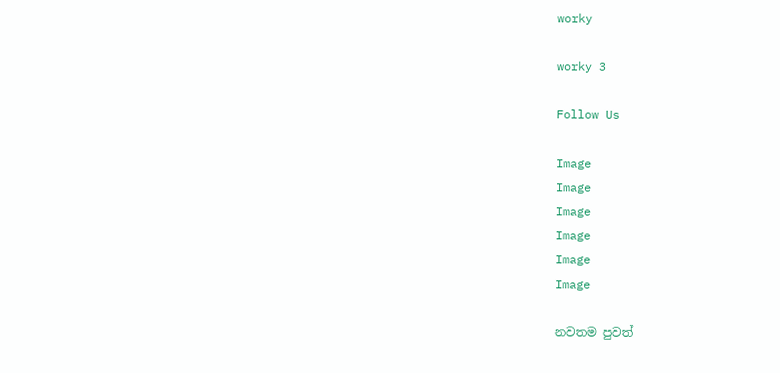worky

worky 3

Follow Us

Image
Image
Image
Image
Image
Image

නවතම පුවත්